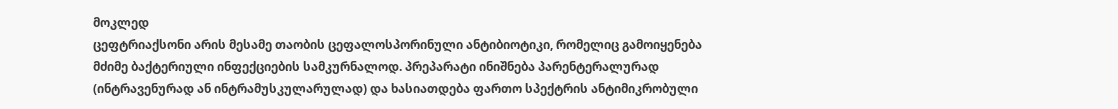მოკლედ
ცეფტრიაქსონი არის მესამე თაობის ცეფალოსპორინული ანტიბიოტიკი, რომელიც გამოიყენება მძიმე ბაქტერიული ინფექციების სამკურნალოდ. პრეპარატი ინიშნება პარენტერალურად (ინტრავენურად ან ინტრამუსკულარულად) და ხასიათდება ფართო სპექტრის ანტიმიკრობული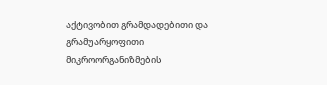აქტივობით გრამდადებითი და გრამუარყოფითი მიკროორგანიზმების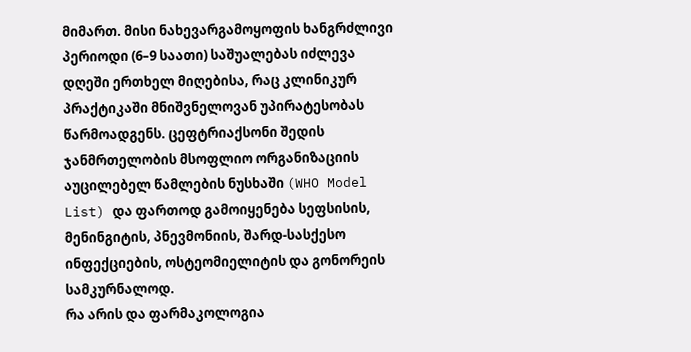მიმართ. მისი ნახევარგამოყოფის ხანგრძლივი პერიოდი (6–9 საათი) საშუალებას იძლევა დღეში ერთხელ მიღებისა, რაც კლინიკურ პრაქტიკაში მნიშვნელოვან უპირატესობას წარმოადგენს. ცეფტრიაქსონი შედის ჯანმრთელობის მსოფლიო ორგანიზაციის აუცილებელ წამლების ნუსხაში (WHO Model List) და ფართოდ გამოიყენება სეფსისის, მენინგიტის, პნევმონიის, შარდ-სასქესო ინფექციების, ოსტეომიელიტის და გონორეის სამკურნალოდ.
რა არის და ფარმაკოლოგია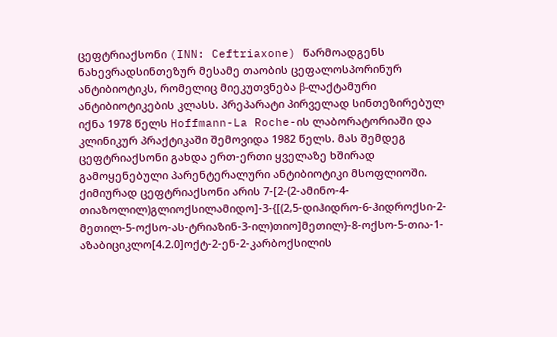ცეფტრიაქსონი (INN: Ceftriaxone) წარმოადგენს ნახევრადსინთეზურ მესამე თაობის ცეფალოსპორინურ ანტიბიოტიკს, რომელიც მიეკუთვნება β-ლაქტამური ანტიბიოტიკების კლასს. პრეპარატი პირველად სინთეზირებულ იქნა 1978 წელს Hoffmann-La Roche-ის ლაბორატორიაში და კლინიკურ პრაქტიკაში შემოვიდა 1982 წელს. მას შემდეგ ცეფტრიაქსონი გახდა ერთ-ერთი ყველაზე ხშირად გამოყენებული პარენტერალური ანტიბიოტიკი მსოფლიოში.
ქიმიურად ცეფტრიაქსონი არის 7-[2-(2-ამინო-4-თიაზოლილ)გლიოქსილამიდო]-3-{[(2,5-დიჰიდრო-6-ჰიდროქსი-2-მეთილ-5-ოქსო-ას-ტრიაზინ-3-ილ)თიო]მეთილ}-8-ოქსო-5-თია-1-აზაბიციკლო[4.2.0]ოქტ-2-ენ-2-კარბოქსილის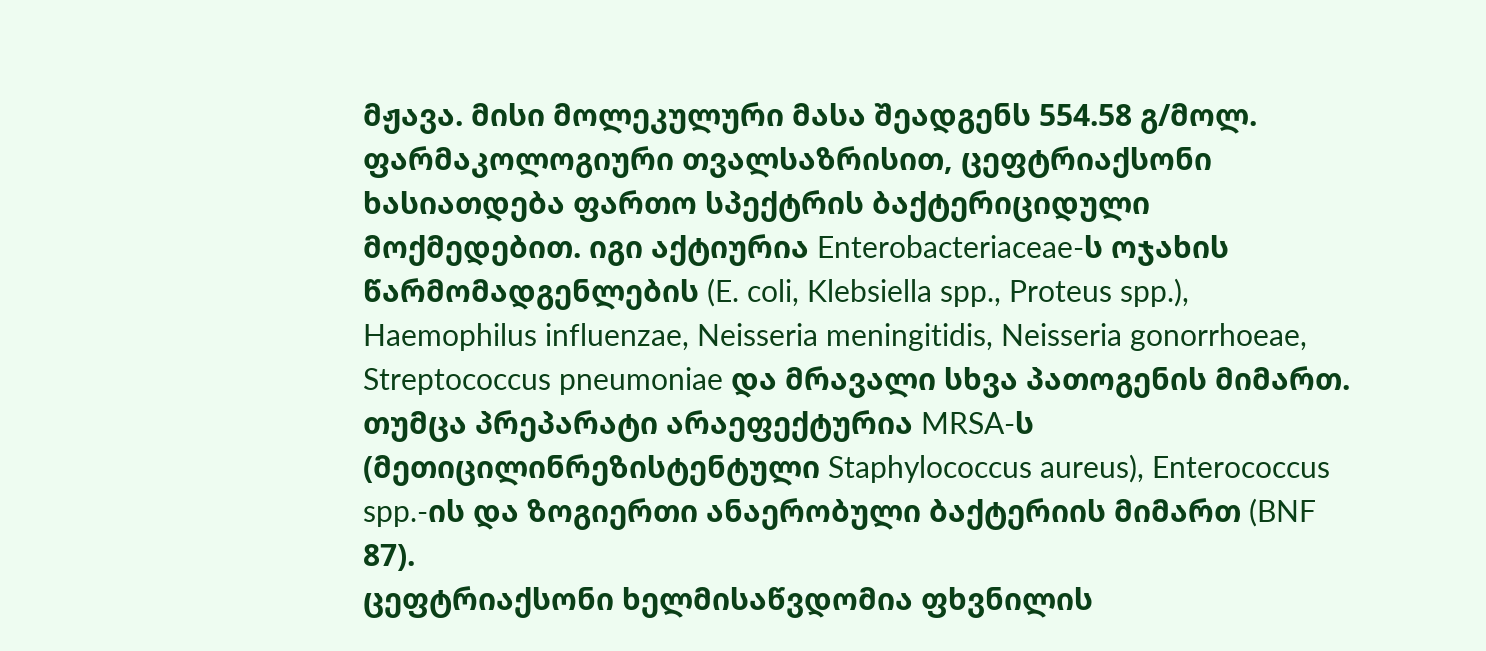მჟავა. მისი მოლეკულური მასა შეადგენს 554.58 გ/მოლ.
ფარმაკოლოგიური თვალსაზრისით, ცეფტრიაქსონი ხასიათდება ფართო სპექტრის ბაქტერიციდული მოქმედებით. იგი აქტიურია Enterobacteriaceae-ს ოჯახის წარმომადგენლების (E. coli, Klebsiella spp., Proteus spp.), Haemophilus influenzae, Neisseria meningitidis, Neisseria gonorrhoeae, Streptococcus pneumoniae და მრავალი სხვა პათოგენის მიმართ. თუმცა პრეპარატი არაეფექტურია MRSA-ს (მეთიცილინრეზისტენტული Staphylococcus aureus), Enterococcus spp.-ის და ზოგიერთი ანაერობული ბაქტერიის მიმართ (BNF 87).
ცეფტრიაქსონი ხელმისაწვდომია ფხვნილის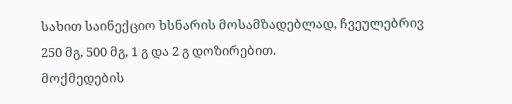სახით საინექციო ხსნარის მოსამზადებლად, ჩვეულებრივ 250 მგ, 500 მგ, 1 გ და 2 გ დოზირებით.
მოქმედების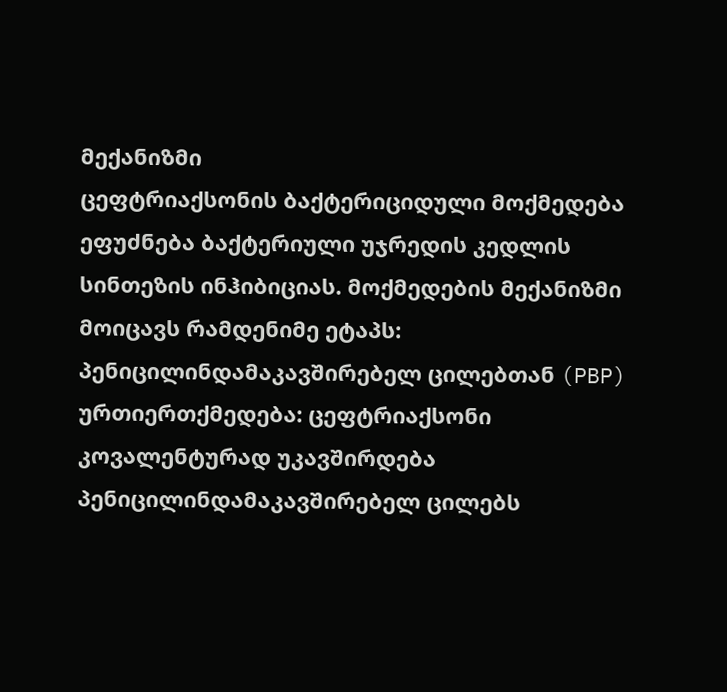მექანიზმი
ცეფტრიაქსონის ბაქტერიციდული მოქმედება ეფუძნება ბაქტერიული უჯრედის კედლის სინთეზის ინჰიბიციას. მოქმედების მექანიზმი მოიცავს რამდენიმე ეტაპს:
პენიცილინდამაკავშირებელ ცილებთან (PBP) ურთიერთქმედება: ცეფტრიაქსონი კოვალენტურად უკავშირდება პენიცილინდამაკავშირებელ ცილებს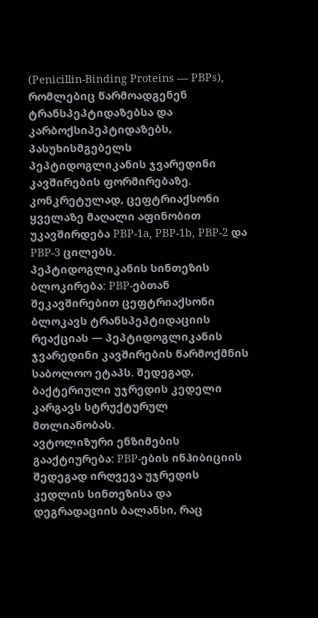(Penicillin-Binding Proteins — PBPs), რომლებიც წარმოადგენენ ტრანსპეპტიდაზებსა და კარბოქსიპეპტიდაზებს, პასუხისმგებელს პეპტიდოგლიკანის ჯვარედინი კავშირების ფორმირებაზე. კონკრეტულად, ცეფტრიაქსონი ყველაზე მაღალი აფინობით უკავშირდება PBP-1a, PBP-1b, PBP-2 და PBP-3 ცილებს.
პეპტიდოგლიკანის სინთეზის ბლოკირება: PBP-ებთან შეკავშირებით ცეფტრიაქსონი ბლოკავს ტრანსპეპტიდაციის რეაქციას — პეპტიდოგლიკანის ჯვარედინი კავშირების წარმოქმნის საბოლოო ეტაპს. შედეგად, ბაქტერიული უჯრედის კედელი კარგავს სტრუქტურულ მთლიანობას.
ავტოლიზური ენზიმების გააქტიურება: PBP-ების ინჰიბიციის შედეგად ირღვევა უჯრედის კედლის სინთეზისა და დეგრადაციის ბალანსი, რაც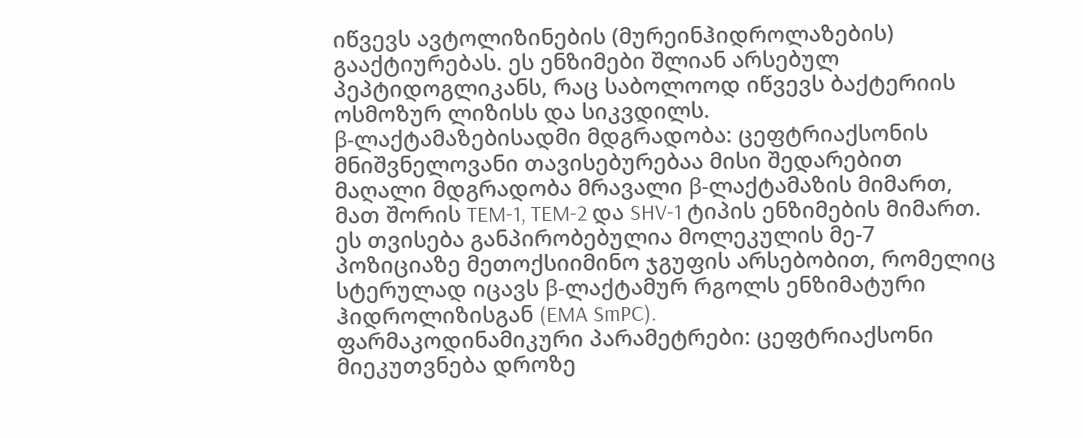იწვევს ავტოლიზინების (მურეინჰიდროლაზების) გააქტიურებას. ეს ენზიმები შლიან არსებულ პეპტიდოგლიკანს, რაც საბოლოოდ იწვევს ბაქტერიის ოსმოზურ ლიზისს და სიკვდილს.
β-ლაქტამაზებისადმი მდგრადობა: ცეფტრიაქსონის მნიშვნელოვანი თავისებურებაა მისი შედარებით მაღალი მდგრადობა მრავალი β-ლაქტამაზის მიმართ, მათ შორის TEM-1, TEM-2 და SHV-1 ტიპის ენზიმების მიმართ. ეს თვისება განპირობებულია მოლეკულის მე-7 პოზიციაზე მეთოქსიიმინო ჯგუფის არსებობით, რომელიც სტერულად იცავს β-ლაქტამურ რგოლს ენზიმატური ჰიდროლიზისგან (EMA SmPC).
ფარმაკოდინამიკური პარამეტრები: ცეფტრიაქსონი მიეკუთვნება დროზე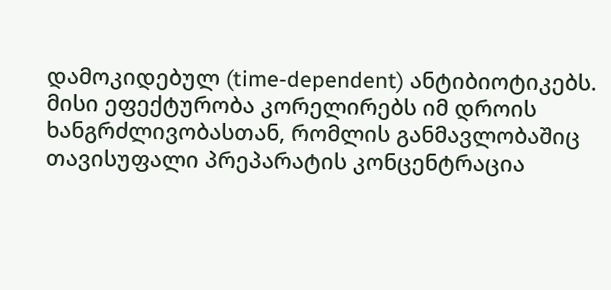დამოკიდებულ (time-dependent) ანტიბიოტიკებს. მისი ეფექტურობა კორელირებს იმ დროის ხანგრძლივობასთან, რომლის განმავლობაშიც თავისუფალი პრეპარატის კონცენტრაცია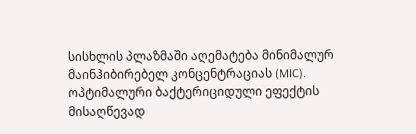სისხლის პლაზმაში აღემატება მინიმალურ მაინჰიბირებელ კონცენტრაციას (MIC). ოპტიმალური ბაქტერიციდული ეფექტის მისაღწევად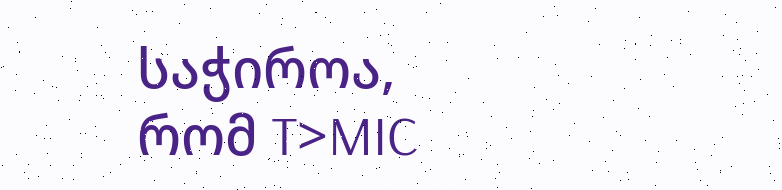საჭიროა, რომ T>MIC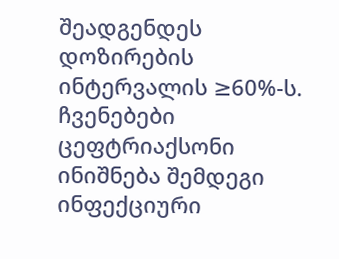შეადგენდეს დოზირების ინტერვალის ≥60%-ს.
ჩვენებები
ცეფტრიაქსონი ინიშნება შემდეგი ინფექციური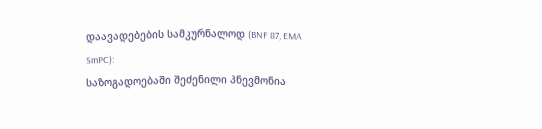დაავადებების სამკურნალოდ (BNF 87, EMA SmPC):
საზოგადოებაში შეძენილი პნევმონია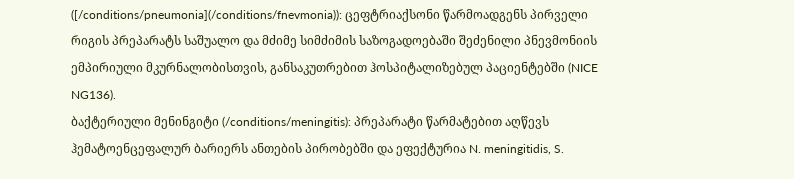([/conditions/pneumonia](/conditions/fnevmonia)): ცეფტრიაქსონი წარმოადგენს პირველი რიგის პრეპარატს საშუალო და მძიმე სიმძიმის საზოგადოებაში შეძენილი პნევმონიის ემპირიული მკურნალობისთვის, განსაკუთრებით ჰოსპიტალიზებულ პაციენტებში (NICE NG136).
ბაქტერიული მენინგიტი (/conditions/meningitis): პრეპარატი წარმატებით აღწევს ჰემატოენცეფალურ ბარიერს ანთების პირობებში და ეფექტურია N. meningitidis, S.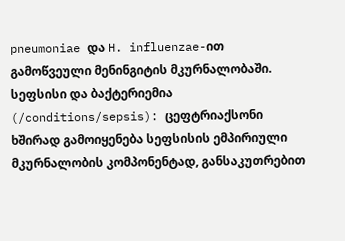pneumoniae და H. influenzae-ით გამოწვეული მენინგიტის მკურნალობაში.
სეფსისი და ბაქტერიემია (/conditions/sepsis): ცეფტრიაქსონი ხშირად გამოიყენება სეფსისის ემპირიული მკურნალობის კომპონენტად, განსაკუთრებით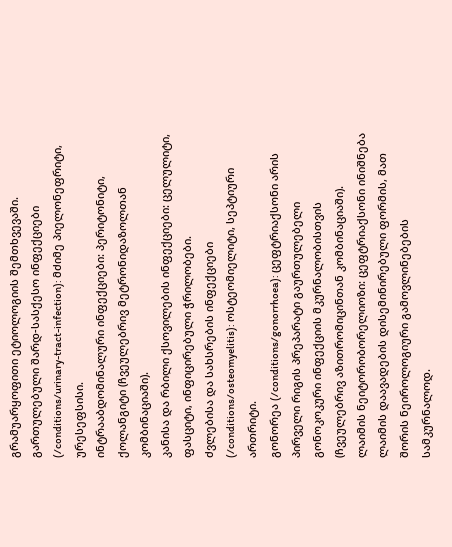გრამუარყოფითი ეტიოლოგიის შემთხვევაში.
გართულებული შარდ-სასქესო ინფექციები (/conditions/urinary-tract-infection): მძიმე პიელონეფრიტი, ურესეფსისი.
ინტრააბდომინალური ინფექციები: პერიტონიტი, ქოლანგიტი (ჩვეულებრივ მეტრონიდაზოლთან კომბინაციაში).
კანისა და რბილი ქსოვილების ინფექციები: ცელულიტი, ფასციტი, ინფიცირებული ჭრილობები.
ძვლებისა და სახსრების ინფექციები (/conditions/osteomyelitis): ოსტეომიელიტი, სეპტიური ართრიტი.
გონორეა (/conditions/gonorrhoea): ცეფტრიაქსონი არის პირველი რიგის პრეპარატი გაურთულებელი გონოკოკური ინფექციის მკურნალობისთვის (ჩვეულებრივ აზითრომიცინთან კომბინაციაში).
ლაიმის ნეიტორობორელიოზი: ცეფტრიაქსონი ინიშნება ლაიმის დაავადების დისემინირებული ფორმის, მათ შორის ნეიროლოგიური გამოვლინებების სამკურნალოდ.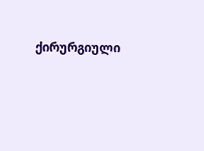ქირურგიული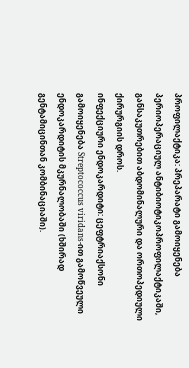პროფილაქტიკა: პრეპარატი გამოიყენება პერიოპერაციულ ანტიბიოტიკოპროფილაქტიკაში, განსაკუთრებით აბდომინალური და ორთოპედიული ქირურგიის დროს.
ინფექციური ენდოკარდიტი: ცეფტრიაქსონი გამოიყენება Streptococcus viridans-ით გამოწვეული ენდოკარდიტის მკურნალობაში (ხშირად გენტამიცინთან კომბინაციაში).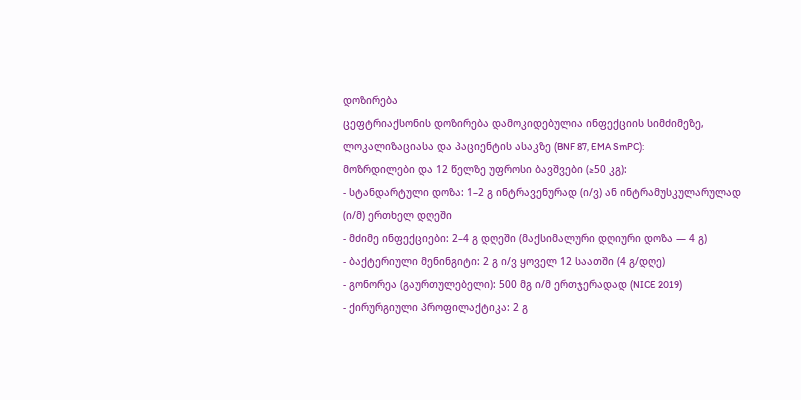დოზირება
ცეფტრიაქსონის დოზირება დამოკიდებულია ინფექციის სიმძიმეზე, ლოკალიზაციასა და პაციენტის ასაკზე (BNF 87, EMA SmPC):
მოზრდილები და 12 წელზე უფროსი ბავშვები (≥50 კგ):
- სტანდარტული დოზა: 1–2 გ ინტრავენურად (ი/ვ) ან ინტრამუსკულარულად (ი/მ) ერთხელ დღეში
- მძიმე ინფექციები: 2–4 გ დღეში (მაქსიმალური დღიური დოზა — 4 გ)
- ბაქტერიული მენინგიტი: 2 გ ი/ვ ყოველ 12 საათში (4 გ/დღე)
- გონორეა (გაურთულებელი): 500 მგ ი/მ ერთჯერადად (NICE 2019)
- ქირურგიული პროფილაქტიკა: 2 გ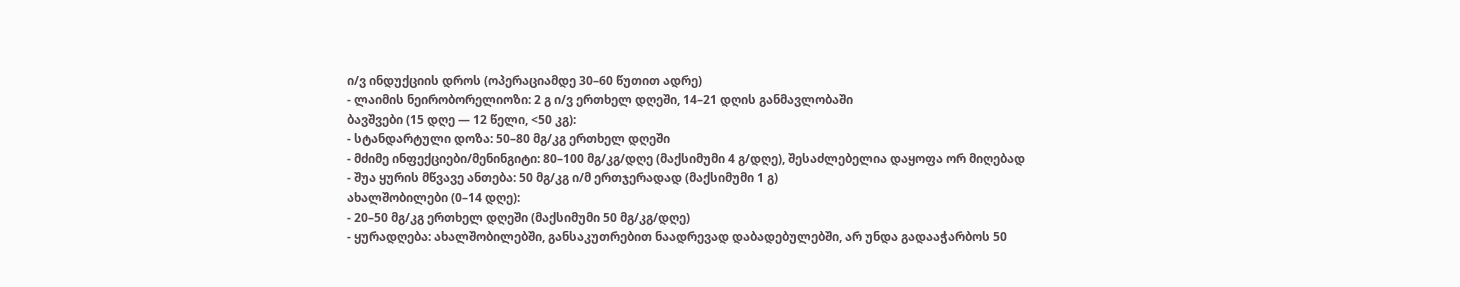ი/ვ ინდუქციის დროს (ოპერაციამდე 30–60 წუთით ადრე)
- ლაიმის ნეირობორელიოზი: 2 გ ი/ვ ერთხელ დღეში, 14–21 დღის განმავლობაში
ბავშვები (15 დღე — 12 წელი, <50 კგ):
- სტანდარტული დოზა: 50–80 მგ/კგ ერთხელ დღეში
- მძიმე ინფექციები/მენინგიტი: 80–100 მგ/კგ/დღე (მაქსიმუმი 4 გ/დღე), შესაძლებელია დაყოფა ორ მიღებად
- შუა ყურის მწვავე ანთება: 50 მგ/კგ ი/მ ერთჯერადად (მაქსიმუმი 1 გ)
ახალშობილები (0–14 დღე):
- 20–50 მგ/კგ ერთხელ დღეში (მაქსიმუმი 50 მგ/კგ/დღე)
- ყურადღება: ახალშობილებში, განსაკუთრებით ნაადრევად დაბადებულებში, არ უნდა გადააჭარბოს 50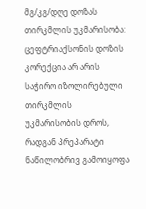მგ/კგ/დღე დოზას
თირკმლის უკმარისობა:
ცეფტრიაქსონის დოზის კორექცია არ არის საჭირო იზოლირებული თირკმლის უკმარისობის დროს, რადგან პრეპარატი ნაწილობრივ გამოიყოფა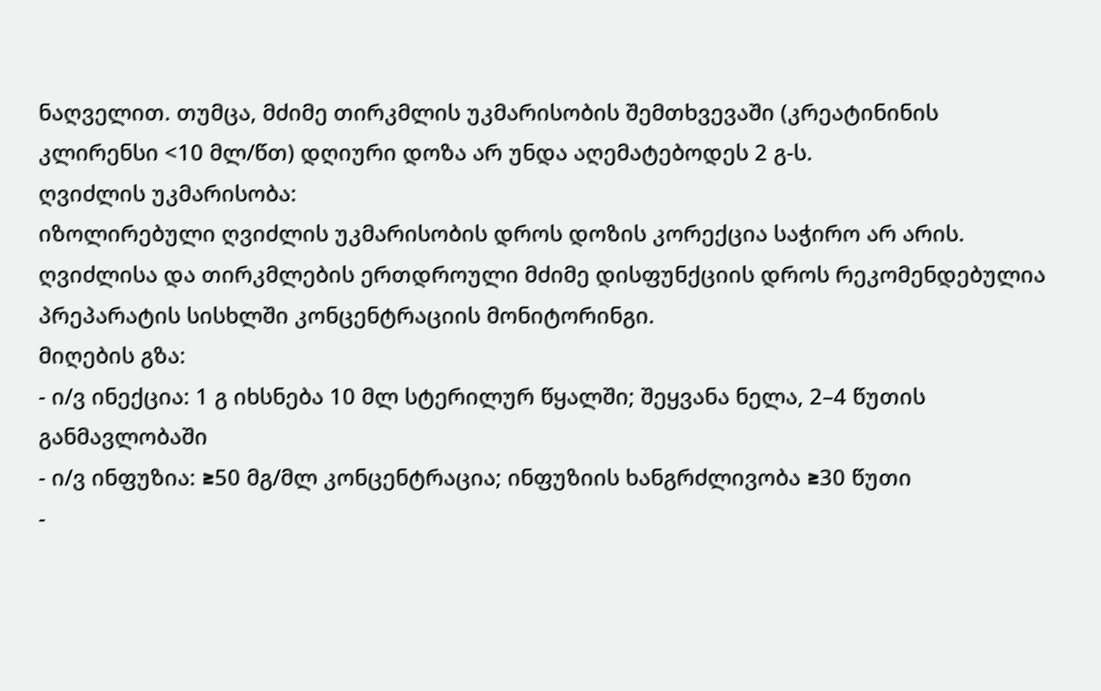ნაღველით. თუმცა, მძიმე თირკმლის უკმარისობის შემთხვევაში (კრეატინინის კლირენსი <10 მლ/წთ) დღიური დოზა არ უნდა აღემატებოდეს 2 გ-ს.
ღვიძლის უკმარისობა:
იზოლირებული ღვიძლის უკმარისობის დროს დოზის კორექცია საჭირო არ არის. ღვიძლისა და თირკმლების ერთდროული მძიმე დისფუნქციის დროს რეკომენდებულია პრეპარატის სისხლში კონცენტრაციის მონიტორინგი.
მიღების გზა:
- ი/ვ ინექცია: 1 გ იხსნება 10 მლ სტერილურ წყალში; შეყვანა ნელა, 2–4 წუთის განმავლობაში
- ი/ვ ინფუზია: ≥50 მგ/მლ კონცენტრაცია; ინფუზიის ხანგრძლივობა ≥30 წუთი
-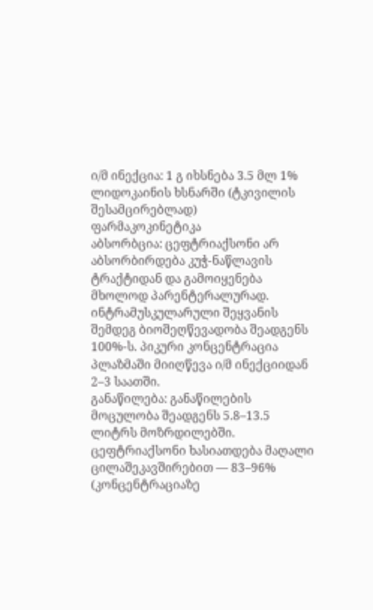ი/მ ინექცია: 1 გ იხსნება 3.5 მლ 1% ლიდოკაინის ხსნარში (ტკივილის შესამცირებლად)
ფარმაკოკინეტიკა
აბსორბცია: ცეფტრიაქსონი არ აბსორბირდება კუჭ-ნაწლავის ტრაქტიდან და გამოიყენება მხოლოდ პარენტერალურად. ინტრამუსკულარული შეყვანის შემდეგ ბიოშეღწევადობა შეადგენს 100%-ს. პიკური კონცენტრაცია პლაზმაში მიიღწევა ი/მ ინექციიდან 2–3 საათში.
განაწილება: განაწილების მოცულობა შეადგენს 5.8–13.5 ლიტრს მოზრდილებში. ცეფტრიაქსონი ხასიათდება მაღალი ცილაშეკავშირებით — 83–96% (კონცენტრაციაზე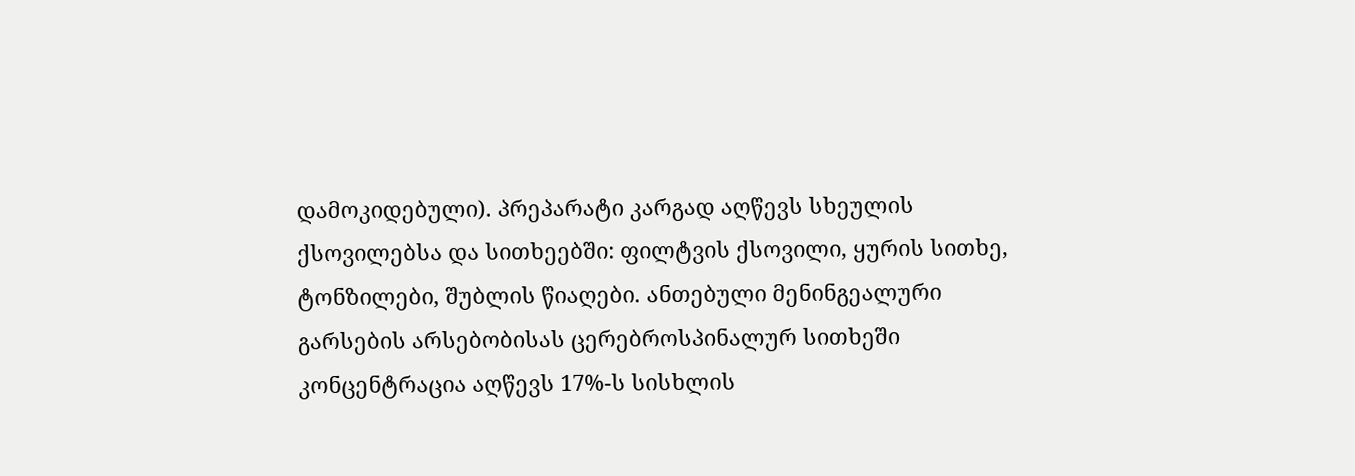დამოკიდებული). პრეპარატი კარგად აღწევს სხეულის ქსოვილებსა და სითხეებში: ფილტვის ქსოვილი, ყურის სითხე, ტონზილები, შუბლის წიაღები. ანთებული მენინგეალური გარსების არსებობისას ცერებროსპინალურ სითხეში კონცენტრაცია აღწევს 17%-ს სისხლის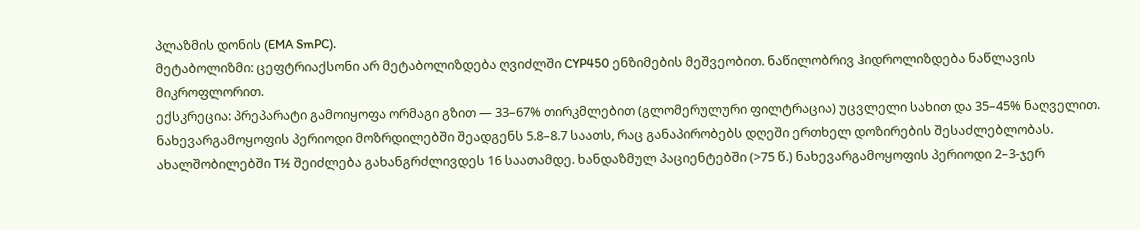პლაზმის დონის (EMA SmPC).
მეტაბოლიზმი: ცეფტრიაქსონი არ მეტაბოლიზდება ღვიძლში CYP450 ენზიმების მეშვეობით. ნაწილობრივ ჰიდროლიზდება ნაწლავის მიკროფლორით.
ექსკრეცია: პრეპარატი გამოიყოფა ორმაგი გზით — 33–67% თირკმლებით (გლომერულური ფილტრაცია) უცვლელი სახით და 35–45% ნაღველით. ნახევარგამოყოფის პერიოდი მოზრდილებში შეადგენს 5.8–8.7 საათს, რაც განაპირობებს დღეში ერთხელ დოზირების შესაძლებლობას. ახალშობილებში T½ შეიძლება გახანგრძლივდეს 16 საათამდე. ხანდაზმულ პაციენტებში (>75 წ.) ნახევარგამოყოფის პერიოდი 2–3-ჯერ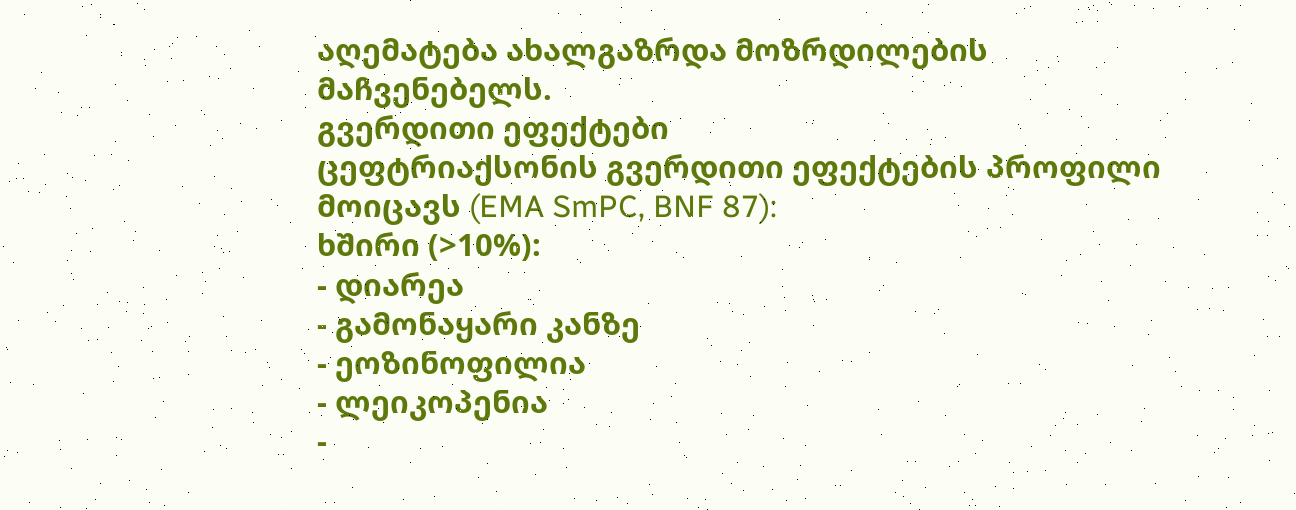აღემატება ახალგაზრდა მოზრდილების მაჩვენებელს.
გვერდითი ეფექტები
ცეფტრიაქსონის გვერდითი ეფექტების პროფილი მოიცავს (EMA SmPC, BNF 87):
ხშირი (>10%):
- დიარეა
- გამონაყარი კანზე
- ეოზინოფილია
- ლეიკოპენია
-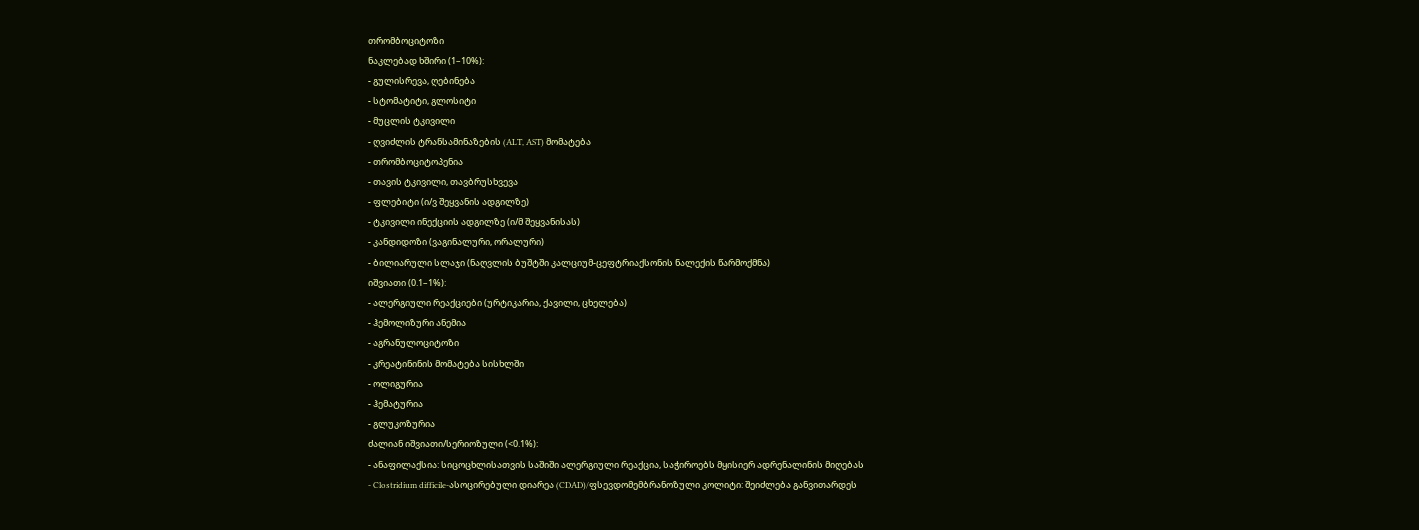თრომბოციტოზი
ნაკლებად ხშირი (1–10%):
- გულისრევა, ღებინება
- სტომატიტი, გლოსიტი
- მუცლის ტკივილი
- ღვიძლის ტრანსამინაზების (ALT, AST) მომატება
- თრომბოციტოპენია
- თავის ტკივილი, თავბრუსხვევა
- ფლებიტი (ი/ვ შეყვანის ადგილზე)
- ტკივილი ინექციის ადგილზე (ი/მ შეყვანისას)
- კანდიდოზი (ვაგინალური, ორალური)
- ბილიარული სლაჯი (ნაღვლის ბუშტში კალციუმ-ცეფტრიაქსონის ნალექის წარმოქმნა)
იშვიათი (0.1–1%):
- ალერგიული რეაქციები (ურტიკარია, ქავილი, ცხელება)
- ჰემოლიზური ანემია
- აგრანულოციტოზი
- კრეატინინის მომატება სისხლში
- ოლიგურია
- ჰემატურია
- გლუკოზურია
ძალიან იშვიათი/სერიოზული (<0.1%):
- ანაფილაქსია: სიცოცხლისათვის საშიში ალერგიული რეაქცია, საჭიროებს მყისიერ ადრენალინის მიღებას
- Clostridium difficile-ასოცირებული დიარეა (CDAD)/ფსევდომემბრანოზული კოლიტი: შეიძლება განვითარდეს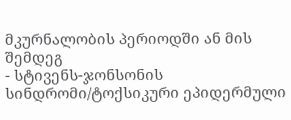მკურნალობის პერიოდში ან მის შემდეგ
- სტივენს-ჯონსონის სინდრომი/ტოქსიკური ეპიდერმული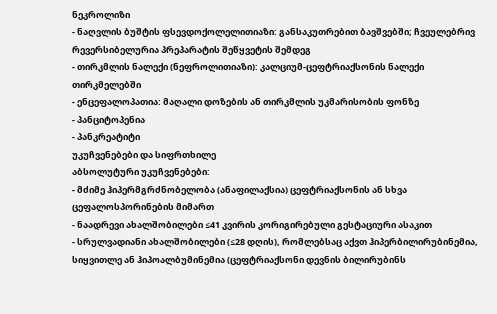ნეკროლიზი
- ნაღვლის ბუშტის ფსევდოქოლელითიაზი: განსაკუთრებით ბავშვებში; ჩვეულებრივ რევერსიბელურია პრეპარატის შეწყვეტის შემდეგ
- თირკმლის ნალექი (ნეფროლითიაზი): კალციუმ-ცეფტრიაქსონის ნალექი თირკმელებში
- ენცეფალოპათია: მაღალი დოზების ან თირკმლის უკმარისობის ფონზე
- პანციტოპენია
- პანკრეატიტი
უკუჩვენებები და სიფრთხილე
აბსოლუტური უკუჩვენებები:
- მძიმე ჰიპერმგრძნობელობა (ანაფილაქსია) ცეფტრიაქსონის ან სხვა ცეფალოსპორინების მიმართ
- ნაადრევი ახალშობილები ≤41 კვირის კორიგირებული გესტაციური ასაკით
- სრულვადიანი ახალშობილები (≤28 დღის), რომლებსაც აქვთ ჰიპერბილირუბინემია, სიყვითლე ან ჰიპოალბუმინემია (ცეფტრიაქსონი დევნის ბილირუბინს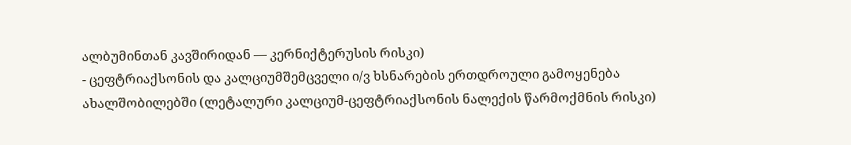ალბუმინთან კავშირიდან — კერნიქტერუსის რისკი)
- ცეფტრიაქსონის და კალციუმშემცველი ი/ვ ხსნარების ერთდროული გამოყენება ახალშობილებში (ლეტალური კალციუმ-ცეფტრიაქსონის ნალექის წარმოქმნის რისკი)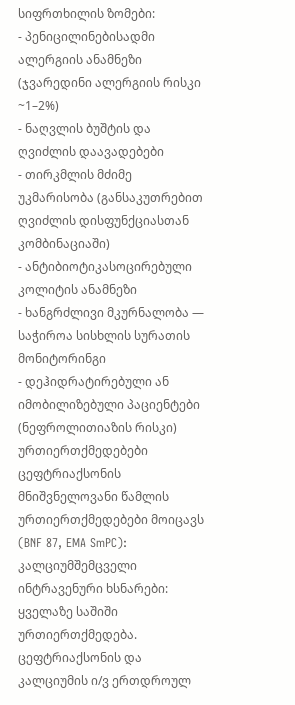სიფრთხილის ზომები:
- პენიცილინებისადმი ალერგიის ანამნეზი (ჯვარედინი ალერგიის რისკი ~1–2%)
- ნაღვლის ბუშტის და ღვიძლის დაავადებები
- თირკმლის მძიმე უკმარისობა (განსაკუთრებით ღვიძლის დისფუნქციასთან კომბინაციაში)
- ანტიბიოტიკასოცირებული კოლიტის ანამნეზი
- ხანგრძლივი მკურნალობა — საჭიროა სისხლის სურათის მონიტორინგი
- დეჰიდრატირებული ან იმობილიზებული პაციენტები (ნეფროლითიაზის რისკი)
ურთიერთქმედებები
ცეფტრიაქსონის მნიშვნელოვანი წამლის ურთიერთქმედებები მოიცავს (BNF 87, EMA SmPC):
კალციუმშემცველი ინტრავენური ხსნარები: ყველაზე საშიში ურთიერთქმედება. ცეფტრიაქსონის და კალციუმის ი/ვ ერთდროულ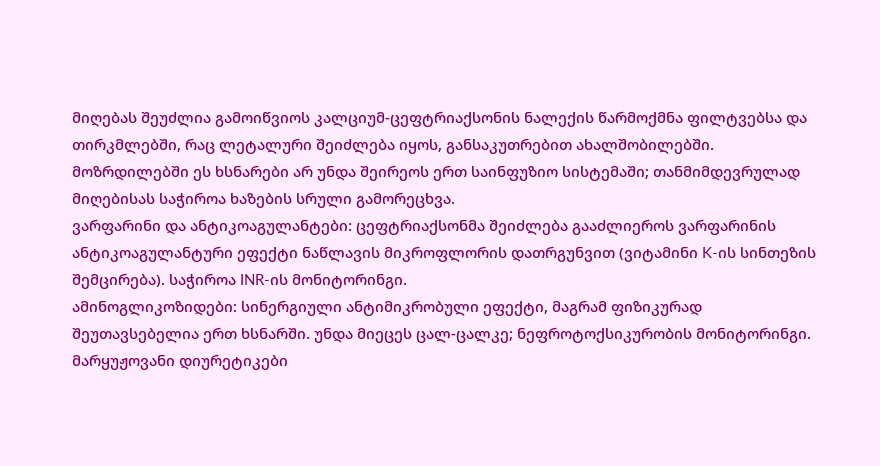მიღებას შეუძლია გამოიწვიოს კალციუმ-ცეფტრიაქსონის ნალექის წარმოქმნა ფილტვებსა და თირკმლებში, რაც ლეტალური შეიძლება იყოს, განსაკუთრებით ახალშობილებში. მოზრდილებში ეს ხსნარები არ უნდა შეირეოს ერთ საინფუზიო სისტემაში; თანმიმდევრულად მიღებისას საჭიროა ხაზების სრული გამორეცხვა.
ვარფარინი და ანტიკოაგულანტები: ცეფტრიაქსონმა შეიძლება გააძლიეროს ვარფარინის ანტიკოაგულანტური ეფექტი ნაწლავის მიკროფლორის დათრგუნვით (ვიტამინი K-ის სინთეზის შემცირება). საჭიროა INR-ის მონიტორინგი.
ამინოგლიკოზიდები: სინერგიული ანტიმიკრობული ეფექტი, მაგრამ ფიზიკურად შეუთავსებელია ერთ ხსნარში. უნდა მიეცეს ცალ-ცალკე; ნეფროტოქსიკურობის მონიტორინგი.
მარყუჟოვანი დიურეტიკები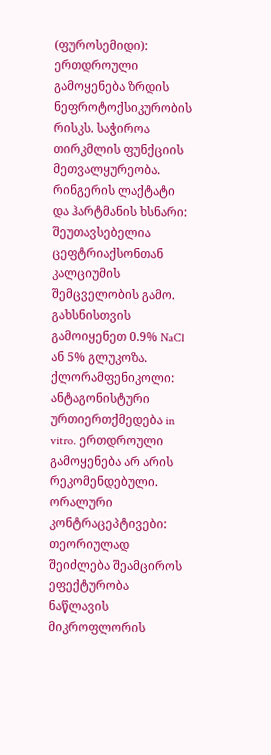(ფუროსემიდი): ერთდროული გამოყენება ზრდის ნეფროტოქსიკურობის რისკს. საჭიროა თირკმლის ფუნქციის მეთვალყურეობა.
რინგერის ლაქტატი და ჰარტმანის ხსნარი: შეუთავსებელია ცეფტრიაქსონთან კალციუმის შემცველობის გამო. გახსნისთვის გამოიყენეთ 0.9% NaCl ან 5% გლუკოზა.
ქლორამფენიკოლი: ანტაგონისტური ურთიერთქმედება in vitro. ერთდროული გამოყენება არ არის რეკომენდებული.
ორალური კონტრაცეპტივები: თეორიულად შეიძლება შეამციროს ეფექტურობა ნაწლავის მიკროფლორის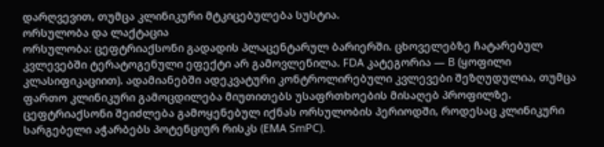დარღვევით, თუმცა კლინიკური მტკიცებულება სუსტია.
ორსულობა და ლაქტაცია
ორსულობა: ცეფტრიაქსონი გადადის პლაცენტარულ ბარიერში. ცხოველებზე ჩატარებულ კვლევებში ტერატოგენული ეფექტი არ გამოვლენილა. FDA კატეგორია — B (ყოფილი კლასიფიკაციით). ადამიანებში ადეკვატური კონტროლირებული კვლევები შეზღუდულია, თუმცა ფართო კლინიკური გამოცდილება მიუთითებს უსაფრთხოების მისაღებ პროფილზე. ცეფტრიაქსონი შეიძლება გამოყენებულ იქნას ორსულობის პერიოდში, როდესაც კლინიკური სარგებელი აჭარბებს პოტენციურ რისკს (EMA SmPC).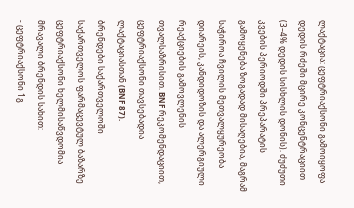ლაქტაცია: ცეფტრიაქსონი გამოიყოფა დედის რძეში მცირე კონცენტრაციით (3–4% დედის სისხლის დონის). ძუძუთი კვების პერიოდში პრეპარატის გამოყენება ზოგადად მისაღებია, მაგრამ საჭიროა ჩვილის მეთვალყურეობა დიარეის, კანდიდოზის და ალერგიული რეაქციების გამოვლენის თვალსაზრისით. BNF რეკომენდაციით, ცეფტრიაქსონი თავსებადია ლაქტაციასთან (BNF 87).
ბრენდები საქართველოში
საქართველოს ფარმაცევტულ ბაზარზე ცეფტრიაქსონი ხელმისაწვდომია მრავალი ბრენდის სახით:
- ცეფტრიაქსონი 1გ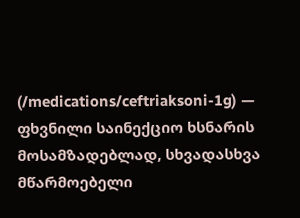(/medications/ceftriaksoni-1g) — ფხვნილი საინექციო ხსნარის მოსამზადებლად, სხვადასხვა მწარმოებელი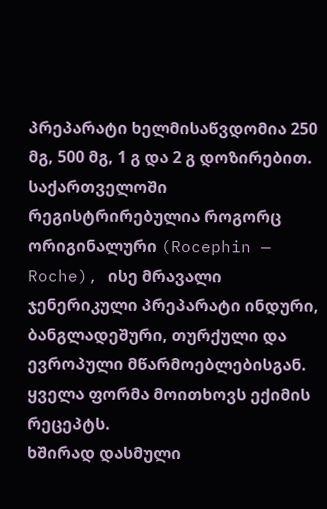პრეპარატი ხელმისაწვდომია 250 მგ, 500 მგ, 1 გ და 2 გ დოზირებით. საქართველოში რეგისტრირებულია როგორც ორიგინალური (Rocephin — Roche), ისე მრავალი ჯენერიკული პრეპარატი ინდური, ბანგლადეშური, თურქული და ევროპული მწარმოებლებისგან. ყველა ფორმა მოითხოვს ექიმის რეცეპტს.
ხშირად დასმული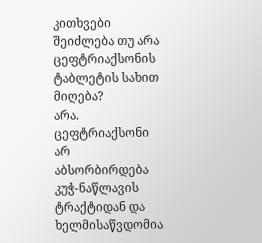კითხვები
შეიძლება თუ არა ცეფტრიაქსონის ტაბლეტის სახით მიღება?
არა. ცეფტრიაქსონი არ აბსორბირდება კუჭ-ნაწლავის ტრაქტიდან და ხელმისაწვდომია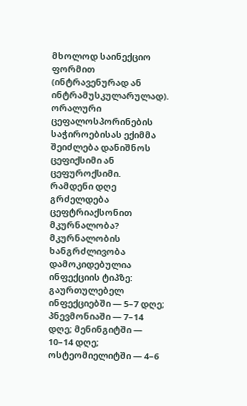მხოლოდ საინექციო ფორმით (ინტრავენურად ან ინტრამუსკულარულად). ორალური ცეფალოსპორინების საჭიროებისას ექიმმა შეიძლება დანიშნოს ცეფიქსიმი ან ცეფუროქსიმი.
რამდენი დღე გრძელდება ცეფტრიაქსონით მკურნალობა?
მკურნალობის ხანგრძლივობა დამოკიდებულია ინფექციის ტიპზე: გაურთულებელ ინფექციებში — 5–7 დღე; პნევმონიაში — 7–14 დღე; მენინგიტში — 10–14 დღე; ოსტეომიელიტში — 4–6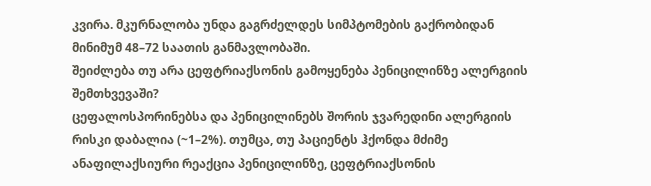კვირა. მკურნალობა უნდა გაგრძელდეს სიმპტომების გაქრობიდან მინიმუმ 48–72 საათის განმავლობაში.
შეიძლება თუ არა ცეფტრიაქსონის გამოყენება პენიცილინზე ალერგიის შემთხვევაში?
ცეფალოსპორინებსა და პენიცილინებს შორის ჯვარედინი ალერგიის რისკი დაბალია (~1–2%). თუმცა, თუ პაციენტს ჰქონდა მძიმე ანაფილაქსიური რეაქცია პენიცილინზე, ცეფტრიაქსონის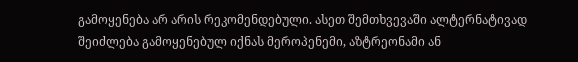გამოყენება არ არის რეკომენდებული. ასეთ შემთხვევაში ალტერნატივად შეიძლება გამოყენებულ იქნას მეროპენემი, აზტრეონამი ან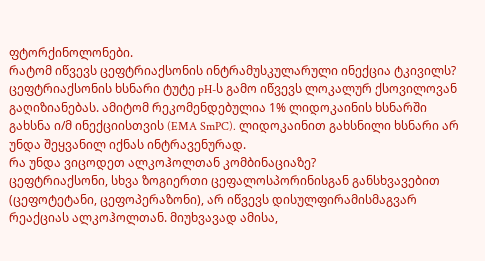ფტორქინოლონები.
რატომ იწვევს ცეფტრიაქსონის ინტრამუსკულარული ინექცია ტკივილს?
ცეფტრიაქსონის ხსნარი ტუტე pH-ს გამო იწვევს ლოკალურ ქსოვილოვან გაღიზიანებას. ამიტომ რეკომენდებულია 1% ლიდოკაინის ხსნარში გახსნა ი/მ ინექციისთვის (EMA SmPC). ლიდოკაინით გახსნილი ხსნარი არ უნდა შეყვანილ იქნას ინტრავენურად.
რა უნდა ვიცოდეთ ალკოჰოლთან კომბინაციაზე?
ცეფტრიაქსონი, სხვა ზოგიერთი ცეფალოსპორინისგან განსხვავებით (ცეფოტეტანი, ცეფოპერაზონი), არ იწვევს დისულფირამისმაგვარ რეაქციას ალკოჰოლთან. მიუხვავად ამისა,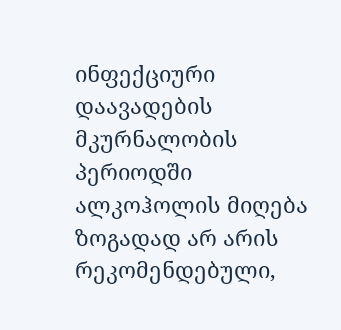ინფექციური დაავადების მკურნალობის პერიოდში ალკოჰოლის მიღება ზოგადად არ არის რეკომენდებული,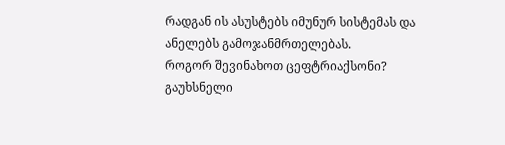რადგან ის ასუსტებს იმუნურ სისტემას და ანელებს გამოჯანმრთელებას.
როგორ შევინახოთ ცეფტრიაქსონი?
გაუხსნელი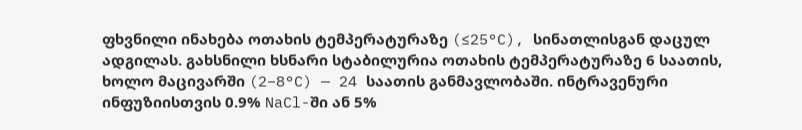ფხვნილი ინახება ოთახის ტემპერატურაზე (≤25°C), სინათლისგან დაცულ ადგილას. გახსნილი ხსნარი სტაბილურია ოთახის ტემპერატურაზე 6 საათის, ხოლო მაცივარში (2–8°C) — 24 საათის განმავლობაში. ინტრავენური ინფუზიისთვის 0.9% NaCl-ში ან 5%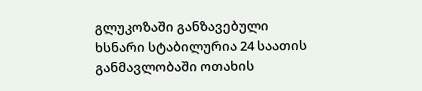გლუკოზაში განზავებული ხსნარი სტაბილურია 24 საათის განმავლობაში ოთახის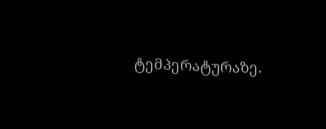ტემპერატურაზე.